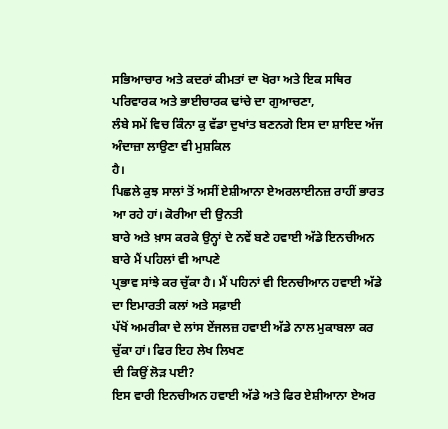ਸਭਿਆਚਾਰ ਅਤੇ ਕਦਰਾਂ ਕੀਮਤਾਂ ਦਾ ਖੋਰਾ ਅਤੇ ਇਕ ਸਥਿਰ ਪਰਿਵਾਰਕ ਅਤੇ ਭਾਈਚਾਰਕ ਢਾਂਚੇ ਦਾ ਗੁਆਚਣਾ,
ਲੰਬੇ ਸਮੇਂ ਵਿਚ ਕਿੰਨਾ ਕੁ ਵੱਡਾ ਦੁਖਾਂਤ ਬਣਨਗੇ ਇਸ ਦਾ ਸ਼ਾਇਦ ਅੱਜ ਅੰਦਾਜ਼ਾ ਲਾਉਣਾ ਵੀ ਮੁਸ਼ਕਿਲ
ਹੈ।
ਪਿਛਲੇ ਕੁਝ ਸਾਲਾਂ ਤੋਂ ਅਸੀਂ ਏਸ਼ੀਆਨਾ ਏਅਰਲਾਈਨਜ਼ ਰਾਹੀਂ ਭਾਰਤ ਆ ਰਹੇ ਹਾਂ। ਕੋਰੀਆ ਦੀ ਉਨਤੀ
ਬਾਰੇ ਅਤੇ ਖ਼ਾਸ ਕਰਕੇ ਉਨ੍ਹਾਂ ਦੇ ਨਵੇਂ ਬਣੇ ਹਵਾਈ ਅੱਡੇ ਇਨਚੀਅਨ ਬਾਰੇ ਮੈਂ ਪਹਿਲਾਂ ਵੀ ਆਪਣੇ
ਪ੍ਰਭਾਵ ਸਾਂਝੇ ਕਰ ਚੁੱਕਾ ਹੈ। ਮੈਂ ਪਹਿਨਾਂ ਵੀ ਇਨਚੀਆਨ ਹਵਾਈ ਅੱਡੇ ਦਾ ਇਮਾਰਤੀ ਕਲਾਂ ਅਤੇ ਸਫ਼ਾਈ
ਪੱਖੋਂ ਅਮਰੀਕਾ ਦੇ ਲਾਂਸ ਏਂਜਲਜ਼ ਹਵਾਈ ਅੱਡੇ ਨਾਲ ਮੁਕਾਬਲਾ ਕਰ ਚੁੱਕਾ ਹਾਂ। ਫਿਰ ਇਹ ਲੇਖ ਲਿਖਣ
ਦੀ ਕਿਉਂ ਲੋੜ ਪਈ?
ਇਸ ਵਾਰੀ ਇਨਚੀਅਨ ਹਵਾਈ ਅੱਡੇ ਅਤੇ ਫਿਰ ਏਸ਼ੀਆਨਾ ਏਅਰ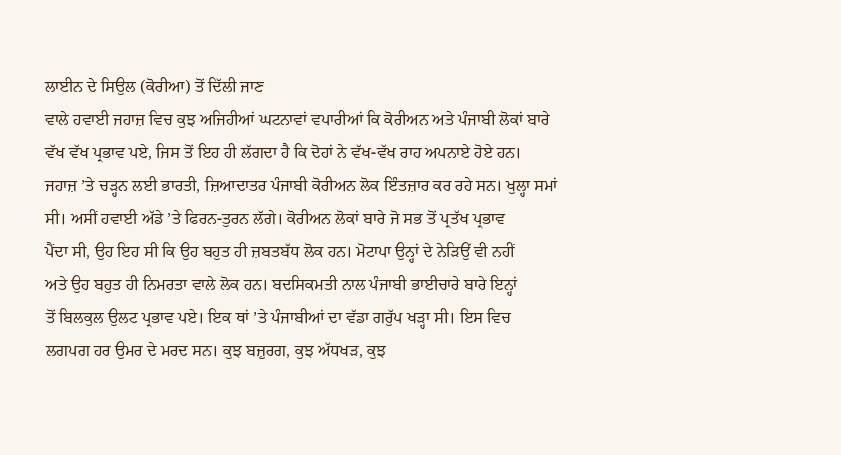ਲਾਈਨ ਦੇ ਸਿਉਲ (ਕੋਰੀਆ) ਤੋਂ ਦਿੱਲੀ ਜਾਣ
ਵਾਲੇ ਹਵਾਈ ਜਹਾਜ਼ ਵਿਚ ਕੁਝ ਅਜਿਹੀਆਂ ਘਟਨਾਵਾਂ ਵਪਾਰੀਆਂ ਕਿ ਕੋਰੀਅਨ ਅਤੇ ਪੰਜਾਬੀ ਲੋਕਾਂ ਬਾਰੇ
ਵੱਖ ਵੱਖ ਪ੍ਰਭਾਵ ਪਏ, ਜਿਸ ਤੋਂ ਇਹ ਹੀ ਲੱਗਦਾ ਹੈ ਕਿ ਦੋਹਾਂ ਨੇ ਵੱਖ-ਵੱਖ ਰਾਹ ਅਪਨਾਏ ਹੋਏ ਹਨ।
ਜਹਾਜ਼ ’ਤੇ ਚੜ੍ਹਨ ਲਈ ਭਾਰਤੀ, ਜ਼ਿਆਦਾਤਰ ਪੰਜਾਬੀ ਕੋਰੀਅਨ ਲੋਕ ਇੰਤਜ਼ਾਰ ਕਰ ਰਹੇ ਸਨ। ਖੁਲ੍ਹਾ ਸਮਾਂ
ਸੀ। ਅਸੀਂ ਹਵਾਈ ਅੱਡੇ ’ਤੇ ਫਿਰਨ-ਤੁਰਨ ਲੱਗੇ। ਕੋਰੀਅਨ ਲੋਕਾਂ ਬਾਰੇ ਜੋ ਸਭ ਤੋਂ ਪ੍ਰਤੱਖ ਪ੍ਰਭਾਵ
ਪੈਂਦਾ ਸੀ, ਉਹ ਇਹ ਸੀ ਕਿ ਉਹ ਬਹੁਤ ਹੀ ਜ਼ਬਤਬੱਧ ਲੋਕ ਹਨ। ਮੋਟਾਪਾ ਉਨ੍ਹਾਂ ਦੇ ਨੇੜਿਉਂ ਵੀ ਨਹੀਂ
ਅਤੇ ਉਹ ਬਹੁਤ ਹੀ ਨਿਮਰਤਾ ਵਾਲੇ ਲੋਕ ਹਨ। ਬਦਸਿਕਮਤੀ ਨਾਲ ਪੰਜਾਬੀ ਭਾਈਚਾਰੇ ਬਾਰੇ ਇਨ੍ਹਾਂ
ਤੋਂ ਬਿਲਕੁਲ ਉਲਟ ਪ੍ਰਭਾਵ ਪਏ। ਇਕ ਥਾਂ ’ਤੇ ਪੰਜਾਬੀਆਂ ਦਾ ਵੱਡਾ ਗਰੁੱਪ ਖੜ੍ਹਾ ਸੀ। ਇਸ ਵਿਚ
ਲਗਪਗ ਹਰ ਉਮਰ ਦੇ ਮਰਦ ਸਨ। ਕੁਝ ਬਜ਼ੁਰਗ, ਕੁਝ ਅੱਧਖੜ, ਕੁਝ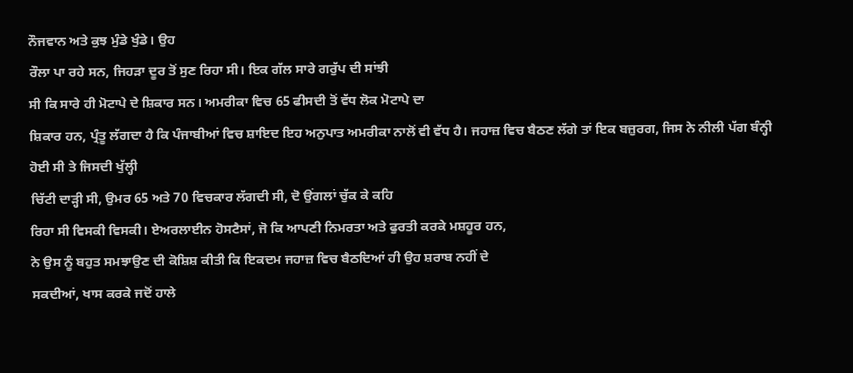ਨੌਜਵਾਨ ਅਤੇ ਕੁਝ ਮੁੰਡੇ ਖੁੰਡੇ। ਉਹ
ਰੌਲਾ ਪਾ ਰਹੇ ਸਨ, ਜਿਹੜਾ ਦੂਰ ਤੋਂ ਸੁਣ ਰਿਹਾ ਸੀ। ਇਕ ਗੱਲ ਸਾਰੇ ਗਰੁੱਪ ਦੀ ਸਾਂਝੀ
ਸੀ ਕਿ ਸਾਰੇ ਹੀ ਮੋਟਾਪੇ ਦੇ ਸ਼ਿਕਾਰ ਸਨ। ਅਮਰੀਕਾ ਵਿਚ 65 ਫੀਸਦੀ ਤੋਂ ਵੱਧ ਲੋਕ ਮੋਟਾਪੇ ਦਾ
ਸ਼ਿਕਾਰ ਹਨ, ਪ੍ਰੰਤੂ ਲੱਗਦਾ ਹੈ ਕਿ ਪੰਜਾਬੀਆਂ ਵਿਚ ਸ਼ਾਇਦ ਇਹ ਅਨੁਪਾਤ ਅਮਰੀਕਾ ਨਾਲੋਂ ਵੀ ਵੱਧ ਹੈ। ਜਹਾਜ਼ ਵਿਚ ਬੈਠਣ ਲੱਗੇ ਤਾਂ ਇਕ ਬਜ਼ੁਰਗ, ਜਿਸ ਨੇ ਨੀਲੀ ਪੱਗ ਬੰਨ੍ਹੀ ਹੋਈ ਸੀ ਤੇ ਜਿਸਦੀ ਖੁੱਲ੍ਹੀ
ਚਿੱਟੀ ਦਾੜ੍ਹੀ ਸੀ, ਉਮਰ 65 ਅਤੇ 70 ਵਿਚਕਾਰ ਲੱਗਦੀ ਸੀ, ਦੋ ਉਂਗਲਾਂ ਚੁੱਕ ਕੇ ਕਹਿ
ਰਿਹਾ ਸੀ ਵਿਸਕੀ ਵਿਸਕੀ। ਏਅਰਲਾਈਨ ਹੋਸਟੈਸਾਂ, ਜੋ ਕਿ ਆਪਣੀ ਨਿਮਰਤਾ ਅਤੇ ਫੁਰਤੀ ਕਰਕੇ ਮਸ਼ਹੂਰ ਹਨ,
ਨੇ ਉਸ ਨੂੰ ਬਹੁਤ ਸਮਝਾਉਣ ਦੀ ਕੋਸ਼ਿਸ਼ ਕੀਤੀ ਕਿ ਇਕਦਮ ਜਹਾਜ਼ ਵਿਚ ਬੈਠਦਿਆਂ ਹੀ ਉਹ ਸ਼ਰਾਬ ਨਹੀਂ ਦੇ
ਸਕਦੀਆਂ, ਖਾਸ ਕਰਕੇ ਜਦੋਂ ਹਾਲੇ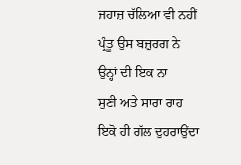ਜਹਾਜ਼ ਚੱਲਿਆ ਵੀ ਨਹੀਂ ਪ੍ਰੰਤੂ ਉਸ ਬਜ਼ੁਰਗ ਨੇ ਉਨ੍ਹਾਂ ਦੀ ਇਕ ਨਾ
ਸੁਣੀ ਅਤੇ ਸਾਰਾ ਰਾਹ ਇਕੋ ਹੀ ਗੱਲ ਦੁਹਰਾਉਂਦਾ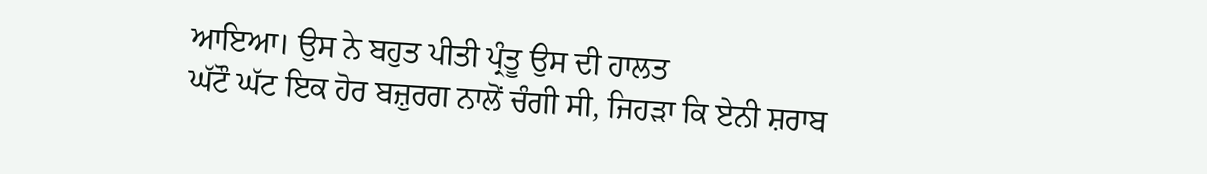ਆਇਆ। ਉਸ ਨੇ ਬਹੁਤ ਪੀਤੀ ਪ੍ਰੰਤੂ ਉਸ ਦੀ ਹਾਲਤ
ਘੱਟੌ ਘੱਟ ਇਕ ਹੋਰ ਬਜ਼ੁਰਗ ਨਾਲੋਂ ਚੰਗੀ ਸੀ, ਜਿਹੜਾ ਕਿ ਏਨੀ ਸ਼ਰਾਬ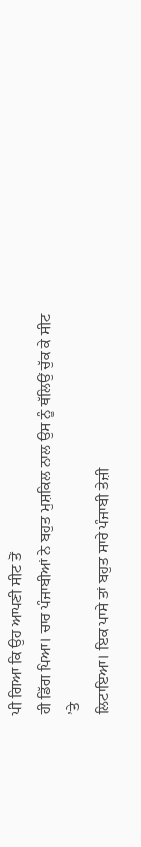ਪੀ ਗਿਆ ਕਿ ਉਹ ਆਪਣੀ ਸੀਟ ਤੋਂ
ਹੀ ਡਿੱਗ ਪਿਆ। ਚਾਰ ਪੰਜਾਬੀਆਂ ਨੇ ਬਹੁਤ ਮੁਸ਼ਕਿਲ ਨਾਲ ਉਸ ਨੂੰ ਥੱਲਿਉਂ ਚੁੱਕ ਕੇ ਸੀਟ ’ਤੇ
ਲਿਟਾਇਆ। ਇਕ ਪਾਸੇ ਤਾਂ ਬਹੁਤ ਸਾਰੇ ਪੰਜਾਬੀ ਤੇਜ਼ੀ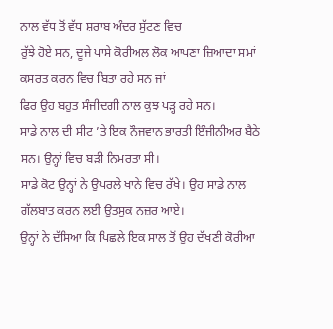ਨਾਲ ਵੱਧ ਤੋਂ ਵੱਧ ਸ਼ਰਾਬ ਅੰਦਰ ਸੁੱਟਣ ਵਿਚ
ਰੁੱਝੇ ਹੋਏ ਸਨ, ਦੂਜੇ ਪਾਸੇ ਕੋਰੀਅਲ ਲੋਕ ਆਪਣਾ ਜ਼ਿਆਦਾ ਸਮਾਂ ਕਸਰਤ ਕਰਨ ਵਿਚ ਬਿਤਾ ਰਹੇ ਸਨ ਜਾਂ
ਫਿਰ ਉਹ ਬਹੁਤ ਸੰਜੀਦਗੀ ਨਾਲ ਕੁਝ ਪੜ੍ਹ ਰਹੇ ਸਨ।
ਸਾਡੇ ਨਾਲ ਦੀ ਸੀਟ ’ਤੇ ਇਕ ਨੌਜਵਾਨ ਭਾਰਤੀ ਇੰਜੀਨੀਅਰ ਬੈਠੇ ਸਨ। ਉਨ੍ਹਾਂ ਵਿਚ ਬੜੀ ਨਿਮਰਤਾ ਸੀ।
ਸਾਡੇ ਕੋਟ ਉਨ੍ਹਾਂ ਨੇ ਉਪਰਲੇ ਖਾਨੇ ਵਿਚ ਰੱਖੇ। ਉਹ ਸਾਡੇ ਨਾਲ ਗੱਲਬਾਤ ਕਰਨ ਲਈ ਉਤਸੁਕ ਨਜ਼ਰ ਆਏ।
ਉਨ੍ਹਾਂ ਨੇ ਦੱਸਿਆ ਕਿ ਪਿਛਲੇ ਇਕ ਸਾਲ ਤੋਂ ਉਹ ਦੱਖਣੀ ਕੋਰੀਆ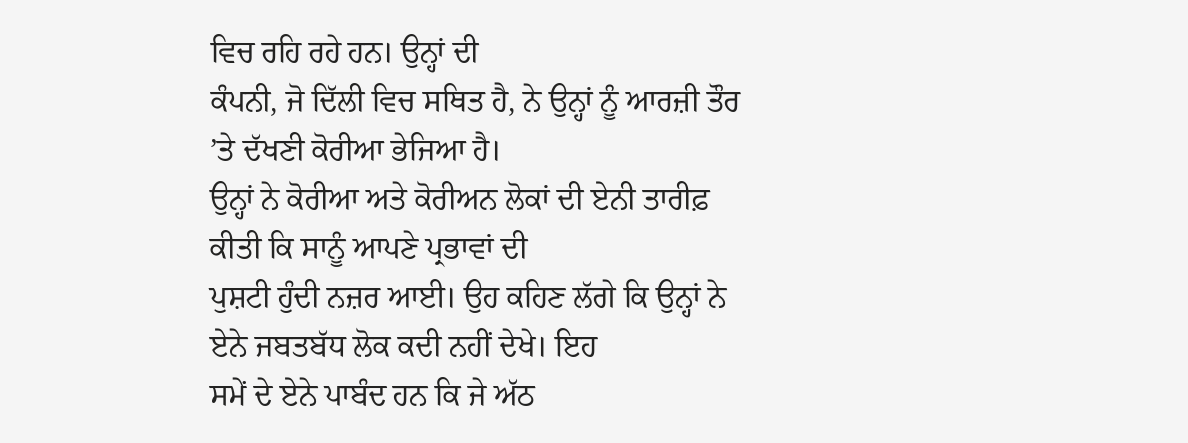ਵਿਚ ਰਹਿ ਰਹੇ ਹਨ। ਉਨ੍ਹਾਂ ਦੀ
ਕੰਪਨੀ, ਜੋ ਦਿੱਲੀ ਵਿਚ ਸਥਿਤ ਹੈ, ਨੇ ਉਨ੍ਹਾਂ ਨੂੰ ਆਰਜ਼ੀ ਤੌਰ ’ਤੇ ਦੱਖਣੀ ਕੋਰੀਆ ਭੇਜਿਆ ਹੈ।
ਉਨ੍ਹਾਂ ਨੇ ਕੋਰੀਆ ਅਤੇ ਕੋਰੀਅਨ ਲੋਕਾਂ ਦੀ ਏਨੀ ਤਾਰੀਫ਼ ਕੀਤੀ ਕਿ ਸਾਨੂੰ ਆਪਣੇ ਪ੍ਰਭਾਵਾਂ ਦੀ
ਪੁਸ਼ਟੀ ਹੁੰਦੀ ਨਜ਼ਰ ਆਈ। ਉਹ ਕਹਿਣ ਲੱਗੇ ਕਿ ਉਨ੍ਹਾਂ ਨੇ ਏਨੇ ਜਬਤਬੱਧ ਲੋਕ ਕਦੀ ਨਹੀਂ ਦੇਖੇ। ਇਹ
ਸਮੇਂ ਦੇ ਏਨੇ ਪਾਬੰਦ ਹਨ ਕਿ ਜੇ ਅੱਠ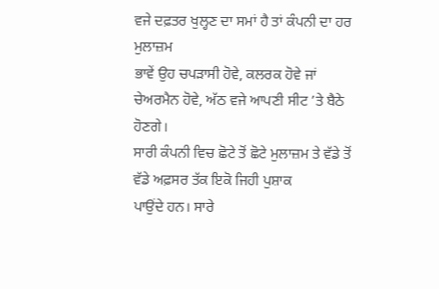ਵਜੇ ਦਫ਼ਤਰ ਖੁਲ੍ਹਣ ਦਾ ਸਮਾਂ ਹੈ ਤਾਂ ਕੰਪਨੀ ਦਾ ਹਰ ਮੁਲਾਜ਼ਮ
ਭਾਵੇਂ ਉਹ ਚਪੜਾਸੀ ਹੋਵੇ, ਕਲਰਕ ਹੋਵੇ ਜਾਂ ਚੇਅਰਮੈਨ ਹੋਵੇ, ਅੱਠ ਵਜੇ ਆਪਣੀ ਸੀਟ ’ਤੇ ਬੈਠੇ ਹੋਣਗੇ।
ਸਾਰੀ ਕੰਪਨੀ ਵਿਚ ਛੋਟੇ ਤੋਂ ਛੋਟੇ ਮੁਲਾਜ਼ਮ ਤੇ ਵੱਡੇ ਤੋਂ ਵੱਡੇ ਅਫ਼ਸਰ ਤੱਕ ਇਕੋ ਜਿਹੀ ਪੁਸ਼ਾਕ
ਪਾਉਂਦੇ ਹਨ। ਸਾਰੇ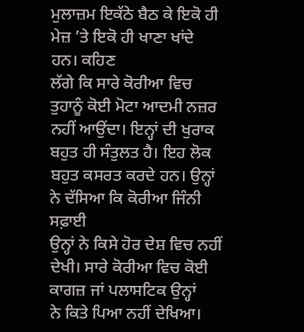ਮੁਲਾਜ਼ਮ ਇਕੱਠੇ ਬੈਠ ਕੇ ਇਕੋ ਹੀ ਮੇਜ਼ ’ਤੇ ਇਕੋ ਹੀ ਖਾਣਾ ਖਾਂਦੇ ਹਨ। ਕਹਿਣ
ਲੱਗੇ ਕਿ ਸਾਰੇ ਕੋਰੀਆ ਵਿਚ ਤੁਹਾਨੂੰ ਕੋਈ ਮੋਟਾ ਆਦਮੀ ਨਜ਼ਰ ਨਹੀਂ ਆਉਂਦਾ। ਇਨ੍ਹਾਂ ਦੀ ਖੁਰਾਕ
ਬਹੁਤ ਹੀ ਸੰਤੁਲਤ ਹੈ। ਇਹ ਲੋਕ ਬਹੁਤ ਕਸਰਤ ਕਰਦੇ ਹਨ। ਉਨ੍ਹਾਂ ਨੇ ਦੱਸਿਆ ਕਿ ਕੋਰੀਆ ਜਿੰਨੀ ਸਫ਼ਾਈ
ਉਨ੍ਹਾਂ ਨੇ ਕਿਸੇ ਹੋਰ ਦੇਸ਼ ਵਿਚ ਨਹੀਂ ਦੇਖੀ। ਸਾਰੇ ਕੋਰੀਆ ਵਿਚ ਕੋਈ ਕਾਗਜ਼ ਜਾਂ ਪਲਾਸਟਿਕ ਉਨ੍ਹਾਂ
ਨੇ ਕਿਤੇ ਪਿਆ ਨਹੀਂ ਦੇਖਿਆ।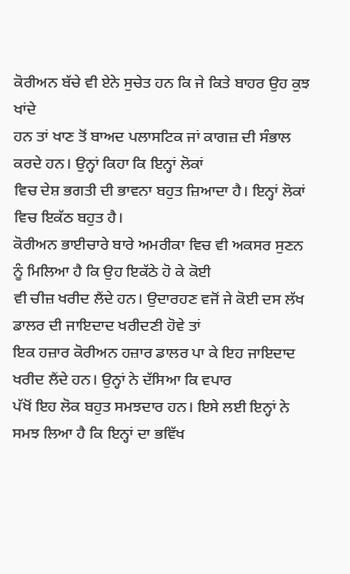ਕੋਰੀਅਨ ਬੱਚੇ ਵੀ ਏਨੇ ਸੁਚੇਤ ਹਨ ਕਿ ਜੇ ਕਿਤੇ ਬਾਹਰ ਉਹ ਕੁਝ ਖਾਂਦੇ
ਹਨ ਤਾਂ ਖਾਣ ਤੋਂ ਬਾਅਦ ਪਲਾਸਟਿਕ ਜਾਂ ਕਾਗਜ਼ ਦੀ ਸੰਭਾਲ ਕਰਦੇ ਹਨ। ਉਨ੍ਹਾਂ ਕਿਹਾ ਕਿ ਇਨ੍ਹਾਂ ਲੋਕਾਂ
ਵਿਚ ਦੇਸ਼ ਭਗਤੀ ਦੀ ਭਾਵਨਾ ਬਹੁਤ ਜ਼ਿਆਦਾ ਹੈ। ਇਨ੍ਹਾਂ ਲੋਕਾਂ ਵਿਚ ਇਕੱਠ ਬਹੁਤ ਹੈ।
ਕੋਰੀਅਨ ਭਾਈਚਾਰੇ ਬਾਰੇ ਅਮਰੀਕਾ ਵਿਚ ਵੀ ਅਕਸਰ ਸੁਣਨ ਨੂੰ ਮਿਲਿਆ ਹੈ ਕਿ ਉਹ ਇਕੱਠੇ ਹੋ ਕੇ ਕੋਈ
ਵੀ ਚੀਜ਼ ਖਰੀਦ ਲੈਂਦੇ ਹਨ। ਉਦਾਰਹਣ ਵਜੋਂ ਜੇ ਕੋਈ ਦਸ ਲੱਖ ਡਾਲਰ ਦੀ ਜਾਇਦਾਦ ਖਰੀਦਣੀ ਹੋਵੇ ਤਾਂ
ਇਕ ਹਜ਼ਾਰ ਕੋਰੀਅਨ ਹਜ਼ਾਰ ਡਾਲਰ ਪਾ ਕੇ ਇਹ ਜਾਇਦਾਦ ਖਰੀਦ ਲੈਂਦੇ ਹਨ। ਉਨ੍ਹਾਂ ਨੇ ਦੱਸਿਆ ਕਿ ਵਪਾਰ
ਪੱਖੋਂ ਇਹ ਲੋਕ ਬਹੁਤ ਸਮਝਦਾਰ ਹਨ। ਇਸੇ ਲਈ ਇਨ੍ਹਾਂ ਨੇ ਸਮਝ ਲਿਆ ਹੈ ਕਿ ਇਨ੍ਹਾਂ ਦਾ ਭਵਿੱਖ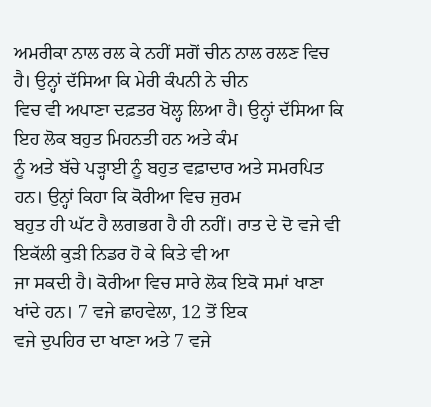ਅਮਰੀਕਾ ਨਾਲ ਰਲ ਕੇ ਨਹੀਂ ਸਗੋਂ ਚੀਨ ਨਾਲ ਰਲਣ ਵਿਚ ਹੈ। ਉਨ੍ਹਾਂ ਦੱਸਿਆ ਕਿ ਮੇਰੀ ਕੰਪਨੀ ਨੇ ਚੀਨ
ਵਿਚ ਵੀ ਅਪਾਣਾ ਦਫ਼ਤਰ ਖੋਲ੍ਹ ਲਿਆ ਹੈ। ਉਨ੍ਹਾਂ ਦੱਸਿਆ ਕਿ ਇਹ ਲੋਕ ਬਹੁਤ ਮਿਹਨਤੀ ਹਨ ਅਤੇ ਕੰਮ
ਨੂੰ ਅਤੇ ਬੱਚੇ ਪੜ੍ਹਾਈ ਨੂੰ ਬਹੁਤ ਵਫ਼ਾਦਾਰ ਅਤੇ ਸਮਰਪਿਤ ਹਨ। ਉਨ੍ਹਾਂ ਕਿਹਾ ਕਿ ਕੋਰੀਆ ਵਿਚ ਜੁਰਮ
ਬਹੁਤ ਹੀ ਘੱਟ ਹੈ ਲਗਭਗ ਹੈ ਹੀ ਨਹੀਂ। ਰਾਤ ਦੇ ਦੋ ਵਜੇ ਵੀ ਇਕੱਲੀ ਕੁੜੀ ਨਿਡਰ ਹੋ ਕੇ ਕਿਤੇ ਵੀ ਆ
ਜਾ ਸਕਦੀ ਹੈ। ਕੋਰੀਆ ਵਿਚ ਸਾਰੇ ਲੋਕ ਇਕੋ ਸਮਾਂ ਖਾਣਾ ਖਾਂਦੇ ਹਨ। 7 ਵਜੇ ਛਾਹਵੇਲਾ, 12 ਤੋਂ ਇਕ
ਵਜੇ ਦੁਪਹਿਰ ਦਾ ਖਾਣਾ ਅਤੇ 7 ਵਜੇ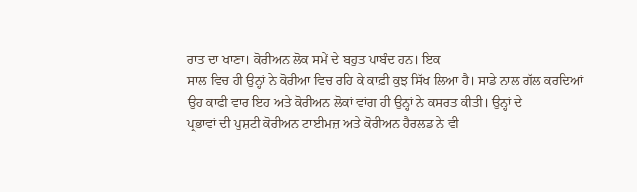ਰਾਤ ਦਾ ਖਾਣਾ। ਕੋਰੀਅਨ ਲੋਕ ਸਮੇਂ ਦੇ ਬਹੁਤ ਪਾਬੰਦ ਹਨ। ਇਕ
ਸਾਲ ਵਿਚ ਹੀ ਉਨ੍ਹਾਂ ਨੇ ਕੋਰੀਆ ਵਿਚ ਰਹਿ ਕੇ ਕਾਫ਼ੀ ਕੁਝ ਸਿੱਖ ਲਿਆ ਹੈ। ਸਾਡੇ ਨਾਲ ਗੱਲ ਕਰਦਿਆਂ
ਉਹ ਕਾਫੀ ਵਾਰ ਇਹ ਅਤੇ ਕੋਰੀਅਨ ਲੋਕਾਂ ਵਾਂਗ ਹੀ ਉਨ੍ਹਾਂ ਨੇ ਕਸਰਤ ਕੀਤੀ। ਉਨ੍ਹਾਂ ਦੇ
ਪ੍ਰਭਾਵਾਂ ਦੀ ਪੁਸ਼ਟੀ ਕੋਰੀਅਨ ਟਾਈਮਜ਼ ਅਤੇ ਕੋਰੀਅਨ ਹੈਰਲਡ ਨੇ ਵੀ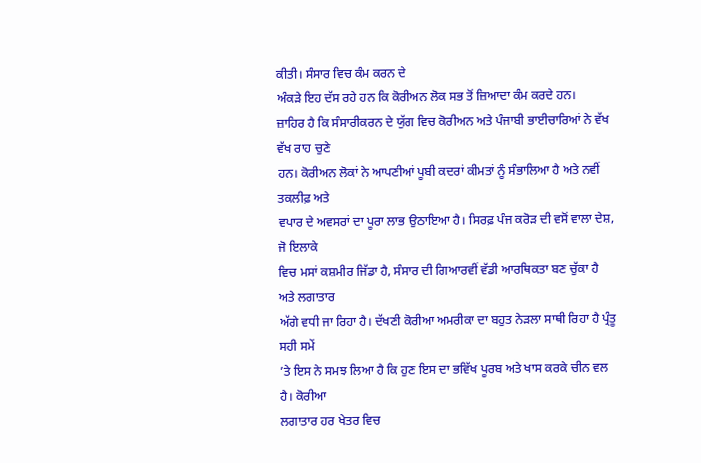ਕੀਤੀ। ਸੰਸਾਰ ਵਿਚ ਕੰਮ ਕਰਨ ਦੇ
ਅੰਕੜੇ ਇਹ ਦੱਸ ਰਹੇ ਹਨ ਕਿ ਕੋਰੀਅਨ ਲੋਕ ਸਭ ਤੋਂ ਜ਼ਿਆਦਾ ਕੰਮ ਕਰਦੇ ਹਨ।
ਜ਼ਾਹਿਰ ਹੈ ਕਿ ਸੰਸਾਰੀਕਰਨ ਦੇ ਯੁੱਗ ਵਿਚ ਕੋਰੀਅਨ ਅਤੇ ਪੰਜਾਬੀ ਭਾਈਚਾਰਿਆਂ ਨੇ ਵੱਖ ਵੱਖ ਰਾਹ ਚੁਣੇ
ਹਨ। ਕੋਰੀਅਨ ਲੋਕਾਂ ਨੇ ਆਪਣੀਆਂ ਪੂਬੀ ਕਦਰਾਂ ਕੀਮਤਾਂ ਨੂੰ ਸੰਭਾਲਿਆ ਹੈ ਅਤੇ ਨਵੀਂ ਤਕਲੀਫ਼ ਅਤੇ
ਵਪਾਰ ਦੇ ਅਵਸਰਾਂ ਦਾ ਪੂਰਾ ਲਾਭ ਉਠਾਇਆ ਹੈ। ਸਿਰਫ਼ ਪੰਜ ਕਰੋੜ ਦੀ ਵਸੋਂ ਵਾਲਾ ਦੇਸ਼, ਜੋ ਇਲਾਕੇ
ਵਿਚ ਮਸਾਂ ਕਸ਼ਮੀਰ ਜਿੱਡਾ ਹੈ, ਸੰਸਾਰ ਦੀ ਗਿਆਰਵੀਂ ਵੱਡੀ ਆਰਥਿਕਤਾ ਬਣ ਚੁੱਕਾ ਹੈ ਅਤੇ ਲਗਾਤਾਰ
ਅੱਗੇ ਵਧੀ ਜਾ ਰਿਹਾ ਹੈ। ਦੱਖਣੀ ਕੋਰੀਆ ਅਮਰੀਕਾ ਦਾ ਬਹੁਤ ਨੇੜਲਾ ਸਾਥੀ ਰਿਹਾ ਹੈ ਪ੍ਰੰਤੂ ਸਹੀ ਸਮੇਂ
’ਤੇ ਇਸ ਨੇ ਸਮਝ ਲਿਆ ਹੈ ਕਿ ਹੁਣ ਇਸ ਦਾ ਭਵਿੱਖ ਪੂਰਬ ਅਤੇ ਖਾਸ ਕਰਕੇ ਚੀਨ ਵਲ ਹੈ। ਕੋਰੀਆ
ਲਗਾਤਾਰ ਹਰ ਖੇਤਰ ਵਿਚ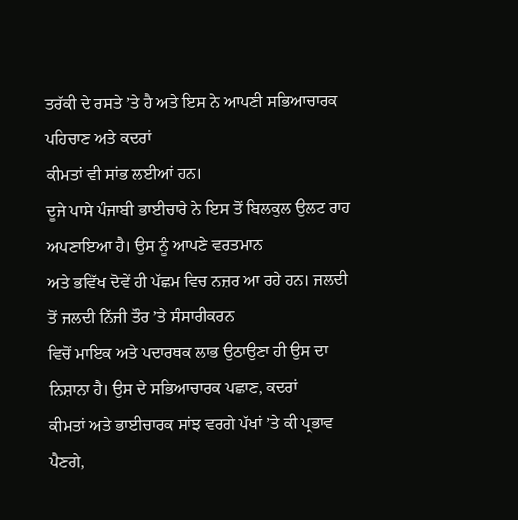ਤਰੱਕੀ ਦੇ ਰਸਤੇ ’ਤੇ ਹੈ ਅਤੇ ਇਸ ਨੇ ਆਪਣੀ ਸਭਿਆਚਾਰਕ ਪਹਿਚਾਣ ਅਤੇ ਕਦਰਾਂ
ਕੀਮਤਾਂ ਵੀ ਸਾਂਭ ਲਈਆਂ ਹਨ।
ਦੂਜੇ ਪਾਸੇ ਪੰਜਾਬੀ ਭਾਈਚਾਰੇ ਨੇ ਇਸ ਤੋਂ ਬਿਲਕੁਲ ਉਲਟ ਰਾਹ ਅਪਣਾਇਆ ਹੈ। ਉਸ ਨੂੰ ਆਪਣੇ ਵਰਤਮਾਨ
ਅਤੇ ਭਵਿੱਖ ਦੋਵੇਂ ਹੀ ਪੱਛਮ ਵਿਚ ਨਜ਼ਰ ਆ ਰਹੇ ਹਨ। ਜਲਦੀ ਤੋਂ ਜਲਦੀ ਨਿੱਜੀ ਤੌਰ ’ਤੇ ਸੰਸਾਰੀਕਰਨ
ਵਿਚੋਂ ਮਾਇਕ ਅਤੇ ਪਦਾਰਥਕ ਲਾਭ ਉਠਾਉਣਾ ਹੀ ਉਸ ਦਾ ਨਿਸ਼ਾਨਾ ਹੈ। ਉਸ ਦੇ ਸਭਿਆਚਾਰਕ ਪਛਾਣ, ਕਦਰਾਂ
ਕੀਮਤਾਂ ਅਤੇ ਭਾਈਚਾਰਕ ਸਾਂਝ ਵਰਗੇ ਪੱਖਾਂ ’ਤੇ ਕੀ ਪ੍ਰਭਾਵ ਪੈਣਗੇ,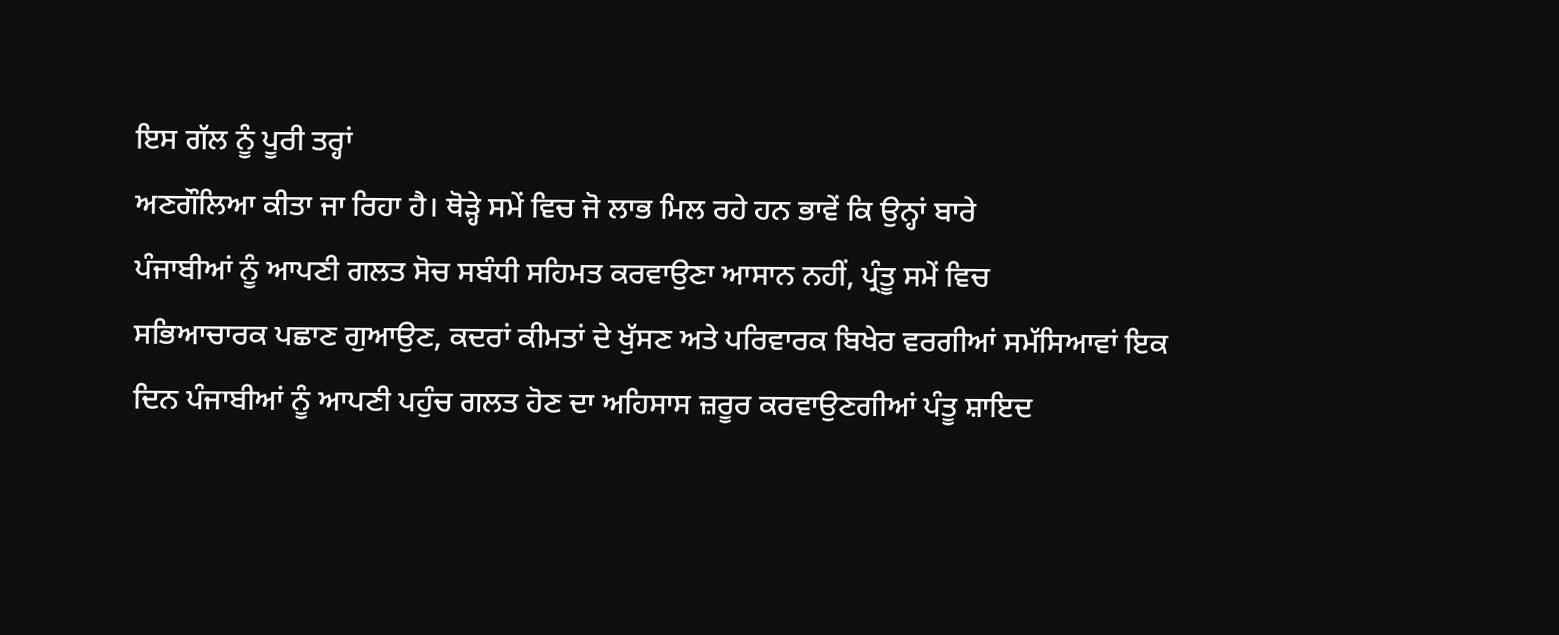ਇਸ ਗੱਲ ਨੂੰ ਪੂਰੀ ਤਰ੍ਹਾਂ
ਅਣਗੌਲਿਆ ਕੀਤਾ ਜਾ ਰਿਹਾ ਹੈ। ਥੋੜ੍ਹੇ ਸਮੇਂ ਵਿਚ ਜੋ ਲਾਭ ਮਿਲ ਰਹੇ ਹਨ ਭਾਵੇਂ ਕਿ ਉਨ੍ਹਾਂ ਬਾਰੇ
ਪੰਜਾਬੀਆਂ ਨੂੰ ਆਪਣੀ ਗਲਤ ਸੋਚ ਸਬੰਧੀ ਸਹਿਮਤ ਕਰਵਾਉਣਾ ਆਸਾਨ ਨਹੀਂ, ਪ੍ਰੰਤੂ ਸਮੇਂ ਵਿਚ
ਸਭਿਆਚਾਰਕ ਪਛਾਣ ਗੁਆਉਣ, ਕਦਰਾਂ ਕੀਮਤਾਂ ਦੇ ਖੁੱਸਣ ਅਤੇ ਪਰਿਵਾਰਕ ਬਿਖੇਰ ਵਰਗੀਆਂ ਸਮੱਸਿਆਵਾਂ ਇਕ
ਦਿਨ ਪੰਜਾਬੀਆਂ ਨੂੰ ਆਪਣੀ ਪਹੁੰਚ ਗਲਤ ਹੋਣ ਦਾ ਅਹਿਸਾਸ ਜ਼ਰੂਰ ਕਰਵਾਉਣਗੀਆਂ ਪੰਤੂ ਸ਼ਾਇਦ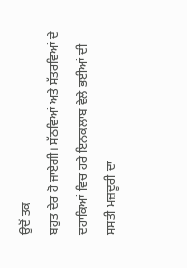ਉਦੋਂ ਤਕ
ਬਹੁਤ ਦੇਰ ਹੋ ਜਾਏਗੀ। ਸੱਠਵਿਆਂ ਅਤੇ ਸੱਤਰਵਿਆਂ ਦੇ ਦਹਾਕਿਆਂ ਵਿਚ ਹਰੇ ਇਨਕਲਾਬ ਵੇਲੇ ਭਈਆਂ ਦੀ
ਸਸਤੀ ਮਜ਼ਦੂਰੀ ਦਾ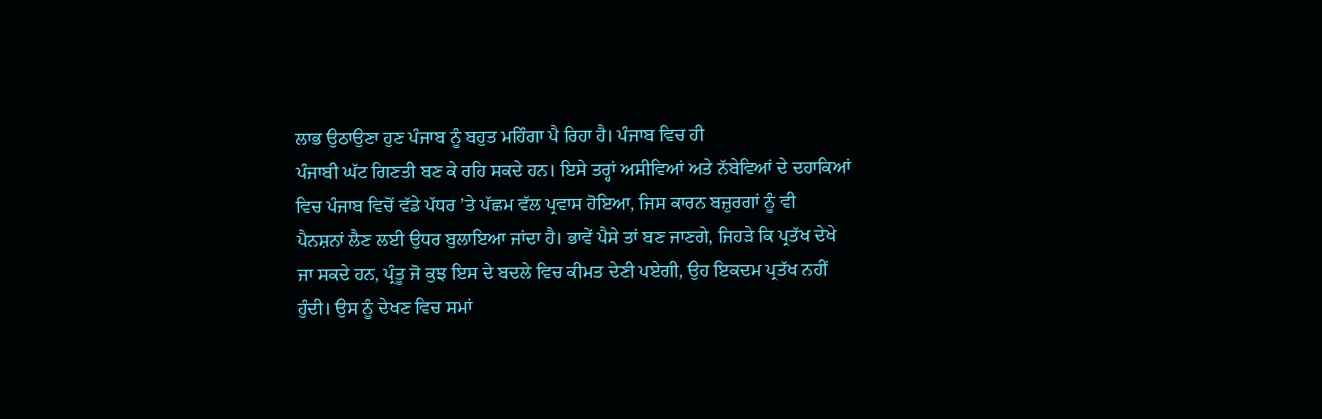ਲਾਭ ਉਠਾਉਣਾ ਹੁਣ ਪੰਜਾਬ ਨੂੰ ਬਹੁਤ ਮਹਿੰਗਾ ਪੈ ਰਿਹਾ ਹੈ। ਪੰਜਾਬ ਵਿਚ ਹੀ
ਪੰਜਾਬੀ ਘੱਟ ਗਿਣਤੀ ਬਣ ਕੇ ਰਹਿ ਸਕਦੇ ਹਨ। ਇਸੇ ਤਰ੍ਹਾਂ ਅਸੀਵਿਆਂ ਅਤੇ ਨੱਬੇਵਿਆਂ ਦੇ ਦਹਾਕਿਆਂ
ਵਿਚ ਪੰਜਾਬ ਵਿਚੋਂ ਵੱਡੇ ਪੱਧਰ ’ਤੇ ਪੱਛਮ ਵੱਲ ਪ੍ਰਵਾਸ ਹੋਇਆ, ਜਿਸ ਕਾਰਨ ਬਜ਼ੁਰਗਾਂ ਨੂੰ ਵੀ
ਪੈਨਸ਼ਨਾਂ ਲੈਣ ਲਈ ਉਧਰ ਬੁਲਾਇਆ ਜਾਂਦਾ ਹੈ। ਭਾਵੇਂ ਪੈਸੇ ਤਾਂ ਬਣ ਜਾਣਗੇ, ਜਿਹੜੇ ਕਿ ਪ੍ਰਤੱਖ ਦੇਖੇ
ਜਾ ਸਕਦੇ ਹਨ, ਪ੍ਰੰਤੂ ਜੋ ਕੁਝ ਇਸ ਦੇ ਬਦਲੇ ਵਿਚ ਕੀਮਤ ਦੇਣੀ ਪਏਗੀ, ਉਹ ਇਕਦਮ ਪ੍ਰਤੱਖ ਨਹੀਂ
ਹੁੰਦੀ। ਉਸ ਨੂੰ ਦੇਖਣ ਵਿਚ ਸਮਾਂ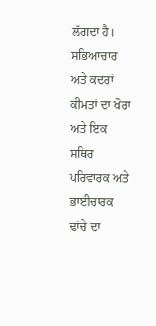ਲੱਗਦਾ ਹੈ। ਸਭਿਆਚਾਰ ਅਤੇ ਕਦਰਾਂ ਕੀਮਤਾਂ ਦਾ ਖੋਰਾ ਅਤੇ ਇਕ
ਸਥਿਰ ਪਰਿਵਾਰਕ ਅਤੇ ਭਾਈਚਾਰਕ ਢਾਂਚੇ ਦਾ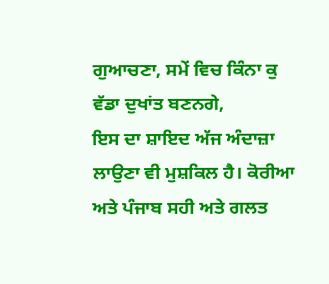ਗੁਆਚਣਾ, ਸਮੇਂ ਵਿਚ ਕਿੰਨਾ ਕੁ ਵੱਡਾ ਦੁਖਾਂਤ ਬਣਨਗੇ,
ਇਸ ਦਾ ਸ਼ਾਇਦ ਅੱਜ ਅੰਦਾਜ਼ਾ ਲਾਉਣਾ ਵੀ ਮੁਸ਼ਕਿਲ ਹੈ। ਕੋਰੀਆ ਅਤੇ ਪੰਜਾਬ ਸਹੀ ਅਤੇ ਗਲਤ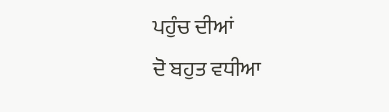ਪਹੁੰਚ ਦੀਆਂ
ਦੋ ਬਹੁਤ ਵਧੀਆ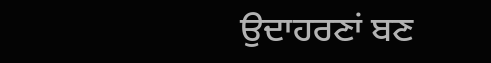ਉਦਾਹਰਣਾਂ ਬਣ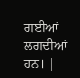ਗਈਆਂ ਲਗਦੀਆਂ ਹਨ। |